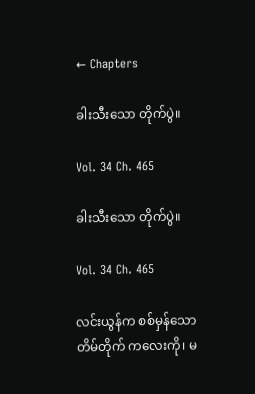← Chapters

ခါးသီးသော တိုက်ပွဲ။

Vol. 34 Ch. 465

ခါးသီးသော တိုက်ပွဲ။

Vol. 34 Ch. 465

လင်းယွန်က စစ်မှန်သော တိမ်တိုက် ကလေးကို၊ မ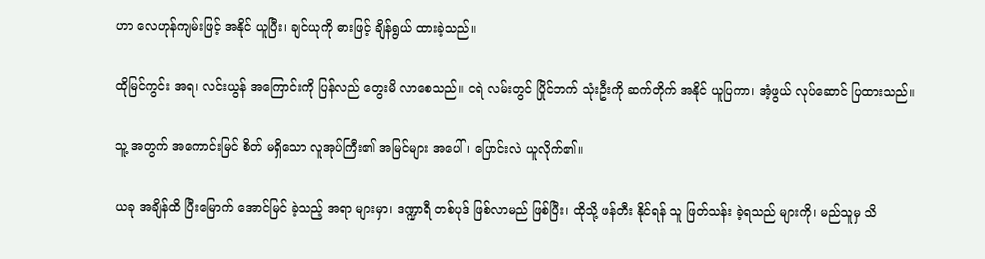ဟာ လေဟုန်ကျမ်းဖြင့် အနိုင် ယူပြီး၊ ချင်ယုကို ဓားဖြင့် ချိန်ရွယ် ထားခဲ့သည်။

ထိုမြင်ကွင်း အရ၊ လင်းယွန် အကြောင်းကို ပြန်လည် တွေးမိ လာစေသည်။ ငရဲ လမ်းတွင် ပြိုင်ဘက် သုံးဦးကို ဆက်တိုက် အနိုင် ယူပြကာ၊ အံ့ဖွယ် လုပ်ဆောင် ပြထားသည်။

သူ့ အတွက် အကောင်းမြင် စိတ် မရှိသော လူအုပ်ကြီး၏ အမြင်များ အပေါ်၊ ပြောင်းလဲ ယူလိုက်၏။

ယခု အချိန်ထိ ပြီးမြောက် အောင်မြင် ခဲ့သည့် အရာ များမှာ၊ ဒဏ္ဍာရီ တစ်ပုဒ် ဖြစ်လာမည် ဖြစ်ပြီး၊ ထိုသို့ ဖန်တီး နိုင်ရန် သူ ဖြတ်သန်း ခဲ့ရသည် များကို၊ မည်သူမှ သိ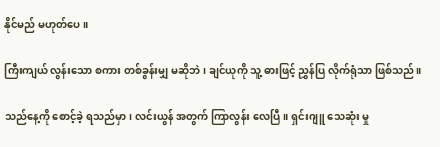နိုင်မည် မဟုတ်ပေ။

ကြီးကျယ် လွန်းသော စကား တစ်ခွန်းမျှ မဆိုဘဲ၊ ချင်ယုကို သူ့ ဓားဖြင့် ညွှန်ပြ လိုက်ရုံသာ ဖြစ်သည်။

သည်နေ့ကို စောင့်ခဲ့ ရသည်မှာ၊ လင်းယွန် အတွက် ကြာလွန်း လေပြီ။ ရှင်းဂျူ သေဆုံး မှု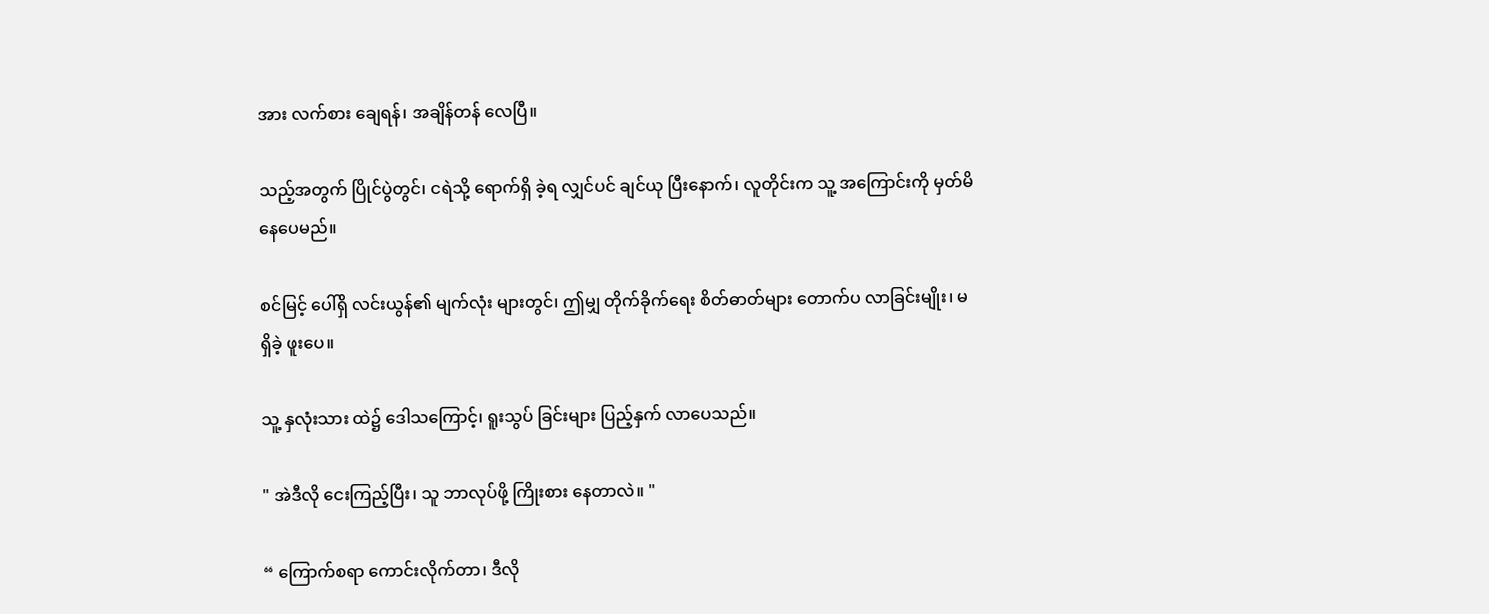အား လက်စား ချေရန်၊ အချိန်တန် လေပြီ။

သည့်အတွက် ပြိုင်ပွဲတွင်၊ ငရဲသို့ ရောက်ရှိ ခဲ့ရ လျှင်ပင် ချင်ယု ပြီးနောက်၊ လူတိုင်းက သူ့ အကြောင်းကို မှတ်မိ နေပေမည်။

စင်မြင့် ပေါ်ရှိ လင်းယွန်၏ မျက်လုံး များတွင်၊ ဤမျှ တိုက်ခိုက်ရေး စိတ်ဓာတ်များ တောက်ပ လာခြင်းမျိုး၊ မရှိခဲ့ ဖူးပေ။

သူ့ နှလုံးသား ထဲ၌ ဒေါသကြောင့်၊ ရူးသွပ် ခြင်းများ ပြည့်နှက် လာပေသည်။

" အဲဒီလို ငေးကြည့်ပြီး၊ သူ ဘာလုပ်ဖို့ ကြိုးစား နေတာလဲ။ "

“ ကြောက်စရာ ကောင်းလိုက်တာ၊ ဒီလို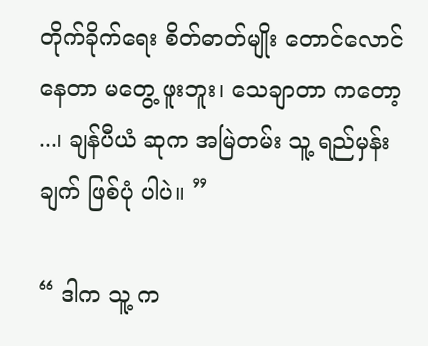တိုက်ခိုက်ရေး စိတ်ဓာတ်မျိုး တောင်လောင် နေတာ မတွေ့ ဖူးဘူး၊ သေချာတာ ကတော့ ...၊ ချန်ပီယံ ဆုက အမြဲတမ်း သူ့ ရည်မှန်းချက် ဖြစ်ပုံ ပါပဲ။ ”

“ ဒါက သူ့ က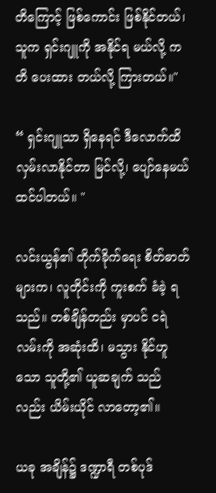တိကြောင့် ဖြစ်ကောင်း ဖြစ်နိုင်တယ်၊ သူက ရှင်းဂျူကို အနိုင်ရ မယ်လို့ ကတိ ပေးထား တယ်လို့ ကြားတယ်။"

“ ရှင်းဂျူသာ ရှိနေရင် ဒီလောက်ထိ လှမ်းလာနိုင်တာ မြင်လို့၊ ပျော်နေမယ် ထင်ပါတယ်။ "

လင်းယွန်၏ တိုက်ခိုက်ရေး စိတ်ဓာတ် များက၊ လူတိုင်းကို ကူးစက် ခံခဲ့ ရသည်။ တစ်ချိန်တည်း မှာပင် ငရဲ လမ်းကို အဆုံးထိ၊ မသွား နိုင်ဟူသော သူတို့၏ ယူဆချက် သည်လည်း ယိမ်းယိုင် လာတော့၏။

ယခု အချိန်၌ ဒဏ္ဍာရီ တစ်ပုဒ်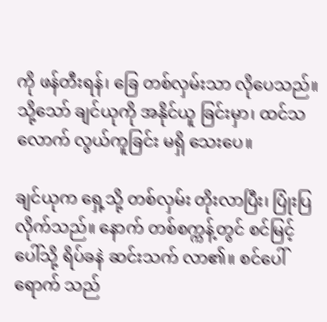ကို ဖန်တီးရန်၊ ခြေ တစ်လှမ်းသာ လိုပေသည်။ သို့သော် ချင်ယုကို အနိုင်ယူ ခြင်းမှာ၊ ထင်သလောက် လွယ်ကူခြင်း မရှိ သေးပေ။

ချင်ယုက ရှေ့သို့ တစ်လှမ်း တိုးလာပြီး၊ ပြုံးပြ လိုက်သည်။ နောက် တစ်စက္ကန့်တွင် စင်မြင့် ပေါ်သို့ ရိပ်ခနဲ ဆင်းသက် လာ၏။ စင်ပေါ် ရောက် သည်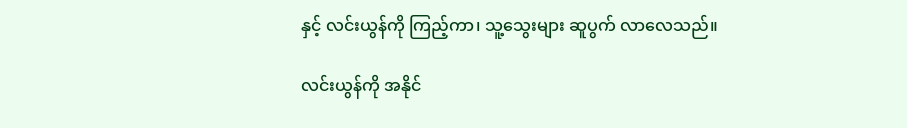နှင့် လင်းယွန်ကို ကြည့်ကာ၊ သူ့သွေးများ ဆူပွက် လာလေသည်။

လင်းယွန်ကို အနိုင်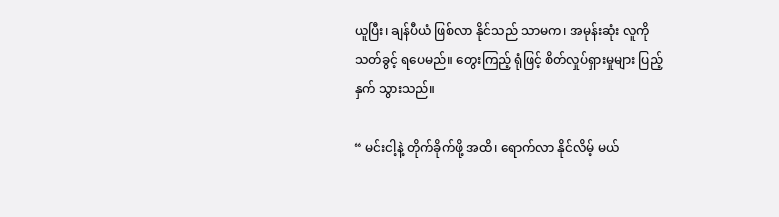ယူပြီး၊ ချန်ပီယံ ဖြစ်လာ နိုင်သည် သာမက၊ အမုန်းဆုံး လူကို သတ်ခွင့် ရပေမည်။ တွေးကြည့် ရုံဖြင့် စိတ်လှုပ်ရှားမှုများ ပြည့်နှက် သွားသည်။

“ မင်းငါ့နဲ့ တိုက်ခိုက်ဖို့ အထိ၊ ရောက်လာ နိုင်လိမ့် မယ်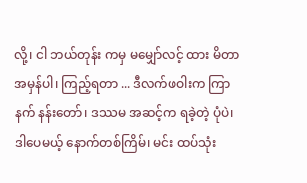လို့၊ ငါ ဘယ်တုန်း ကမှ မမျှော်လင့် ထား မိတာ အမှန်ပါ၊ ကြည့်ရတာ ... ဒီလက်ဖဝါးက ကြာနက် နန်းတော်၊ ဒဿမ အဆင့်က ရခဲ့တဲ့ ပုံပဲ၊ ဒါပေမယ့် နောက်တစ်ကြိမ်၊ မင်း ထပ်သုံး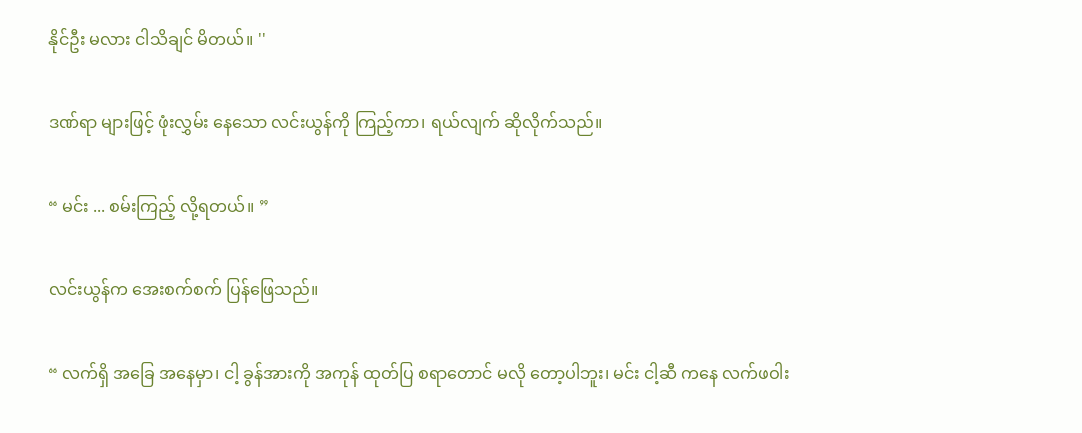နိုင်ဦး မလား ငါသိချင် မိတယ်။ ''

ဒဏ်ရာ များဖြင့် ဖုံးလွှမ်း နေသော လင်းယွန်ကို ကြည့်ကာ၊ ရယ်လျက် ဆိုလိုက်သည်။

“ မင်း ... စမ်းကြည့် လို့ရတယ်။ ”

လင်းယွန်က အေးစက်စက် ပြန်ဖြေသည်။

“ လက်ရှိ အခြေ အနေမှာ၊ ငါ့ ခွန်အားကို အကုန် ထုတ်ပြ စရာတောင် မလို တော့ပါဘူး၊ မင်း ငါ့ဆီ ကနေ လက်ဖဝါး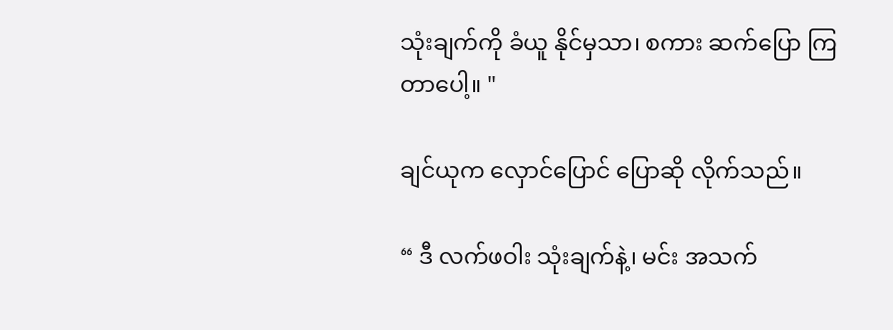သုံးချက်ကို ခံယူ နိုင်မှသာ၊ စကား ဆက်ပြော ကြတာပေါ့။ "

ချင်ယုက လှောင်ပြောင် ပြောဆို လိုက်သည်။

“ ဒီ လက်ဖဝါး သုံးချက်နဲ့၊ မင်း အသက်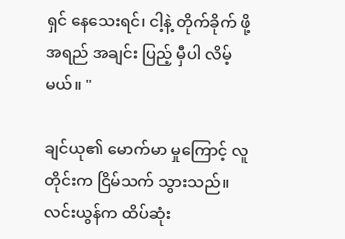ရှင် နေသေးရင်၊ ငါ့နဲ့ တိုက်ခိုက် ဖို့ အရည် အချင်း ပြည့် မှီပါ လိမ့်မယ်။ "

ချင်ယု၏ မောက်မာ မှုကြောင့် လူတိုင်းက ငြိမ်သက် သွားသည်။ လင်းယွန်က ထိပ်ဆုံး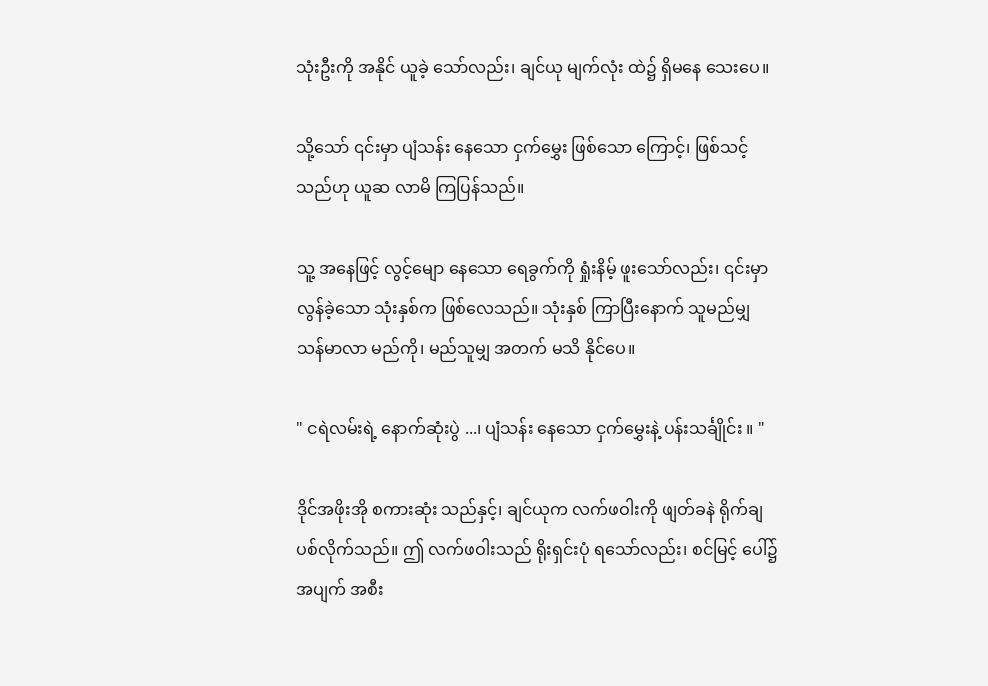သုံးဦးကို အနိုင် ယူခဲ့ သော်လည်း၊ ချင်ယု မျက်လုံး ထဲ၌ ရှိမနေ သေးပေ။

သို့သော် ၎င်းမှာ ပျံသန်း နေသော ငှက်မွှေး ဖြစ်သော ကြောင့်၊ ဖြစ်သင့် သည်ဟု ယူဆ လာမိ ကြပြန်သည်။

သူ့ အနေဖြင့် လွင့်မျော နေသော ရေခွက်ကို ရှုံးနိမ့် ဖူးသော်လည်း၊ ၎င်းမှာ လွန်ခဲ့သော သုံးနှစ်က ဖြစ်လေသည်။ သုံးနှစ် ကြာပြီးနောက် သူမည်မျှ သန်မာလာ မည်ကို၊ မည်သူမျှ အတက် မသိ နိုင်ပေ။

" ငရဲလမ်းရဲ့ နောက်ဆုံးပွဲ ...၊ ပျံသန်း နေသော ငှက်မွှေးနဲ့ ပန်းသင်္ချိုင်း ။ "

ဒိုင်အဖိုးအို စကားဆုံး သည်နှင့်၊ ချင်ယုက လက်ဖဝါးကို ဖျတ်ခနဲ ရိုက်ချ ပစ်လိုက်သည်။ ဤ လက်ဖဝါးသည် ရိုးရှင်းပုံ ရသော်လည်း၊ စင်မြင့် ပေါ်၌ အပျက် အစီး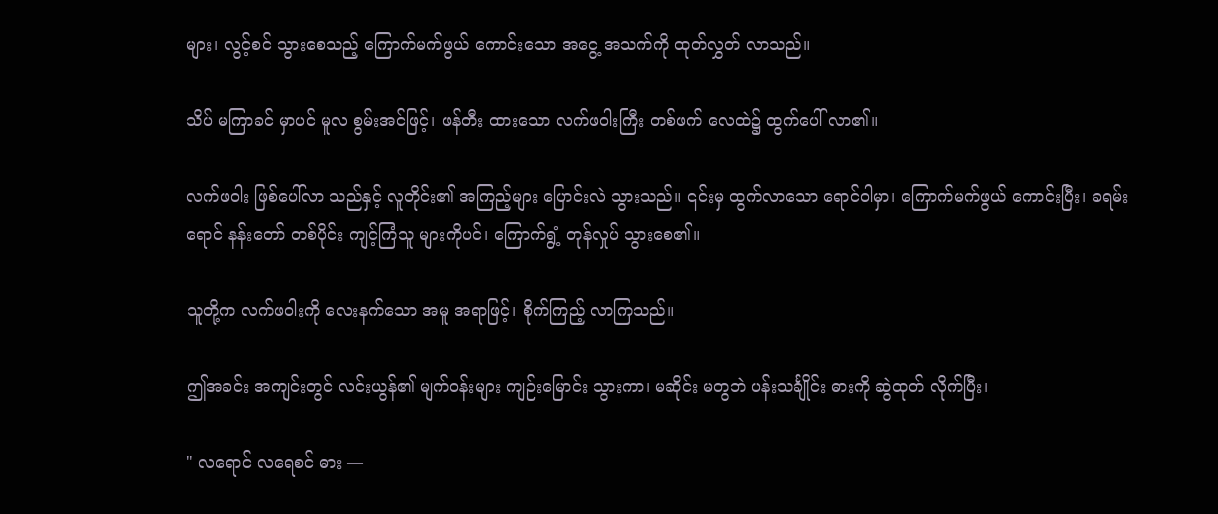များ၊ လွင့်စင် သွားစေသည့် ကြောက်မက်ဖွယ် ကောင်းသော အငွေ့ အသက်ကို ထုတ်လွှတ် လာသည်။

သိပ် မကြာခင် မှာပင် မူလ စွမ်းအင်ဖြင့်၊ ဖန်တီး ထားသော လက်ဖဝါးကြီး တစ်ဖက် လေထဲ၌ ထွက်ပေါ် လာ၏။

လက်ဖဝါး ဖြစ်ပေါ်လာ သည်နှင့် လူတိုင်း၏ အကြည့်များ ပြောင်းလဲ သွားသည်။ ၎င်းမှ ထွက်လာသော ရောင်ဝါမှာ၊ ကြောက်မက်ဖွယ် ကောင်းပြီး၊ ခရမ်းရောင် နန်းတော် တစ်ပိုင်း ကျင့်ကြံသူ များကိုပင်၊ ကြောက်ရွံ့ တုန်လှုပ် သွားစေ၏။

သူတို့က လက်ဖဝါးကို လေးနက်သော အမူ အရာဖြင့်၊ စိုက်ကြည့် လာကြသည်။

ဤအခင်း အကျင်းတွင် လင်းယွန်၏ မျက်ဝန်းများ ကျဉ်းမြောင်း သွားကာ၊ မဆိုင်း မတွဘဲ ပန်းသင်္ချိုင်း ဓားကို ဆွဲထုတ် လိုက်ပြီး၊

" လရောင် လရေစင် ဓား —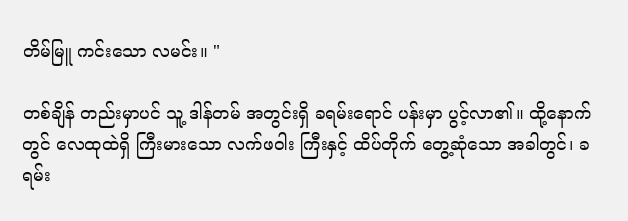တိမ်မြူ ကင်းသော လမင်း။ "

တစ်ချိန် တည်းမှာပင် သူ့ ဒါန်တမ် အတွင်းရှိ ခရမ်းရောင် ပန်းမှာ ပွင့်လာ၏။ ထို့နောက်တွင် လေထုထဲရှိ ကြီးမားသော လက်ဖဝါး ကြီးနှင့် ထိပ်တိုက် တွေ့ဆုံသော အခါတွင်၊ ခရမ်း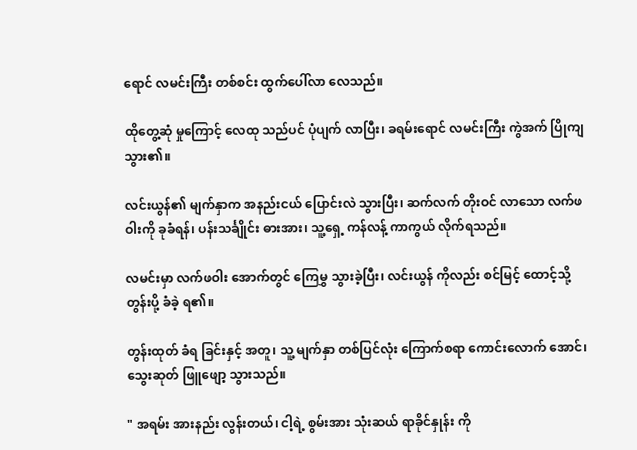ရောင် လမင်းကြီး တစ်စင်း ထွက်ပေါ်လာ လေသည်။

ထိုတွေ့ဆုံ မှုကြောင့် လေထု သည်ပင် ပုံပျက် လာပြီး၊ ခရမ်းရောင် လမင်းကြီး ကွဲအက် ပြိုကျ သွား၏။

လင်းယွန်၏ မျက်နှာက အနည်းငယ် ပြောင်းလဲ သွားပြီး၊ ဆက်လက် တိုးဝင် လာသော လက်ဖဝါးကို ခုခံရန်၊ ပန်းသင်္ချိုင်း ဓားအား၊ သူ့ရှေ့ ကန်လန့် ကာကွယ် လိုက်ရသည်။

လမင်းမှာ လက်ဖဝါး အောက်တွင် ကြေမွှ သွားခဲ့ပြီး၊ လင်းယွန် ကိုလည်း စင်မြင့် ထောင့်သို့ တွန်းပို့ ခံခဲ့ ရ၏။

တွန်းထုတ် ခံရ ခြင်းနှင့် အတူ၊ သူ့ မျက်နှာ တစ်ပြင်လုံး ကြောက်စရာ ကောင်းလောက် အောင်၊ သွေးဆုတ် ဖြူဖျော့ သွားသည်။

" အရမ်း အားနည်း လွန်းတယ်၊ ငါ့ရဲ့ စွမ်းအား သုံးဆယ် ရာခိုင်နှုန်း ကို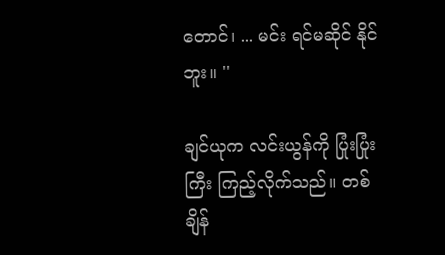တောင်၊ ... မင်း ရင်မဆိုင် နိုင်ဘူး။ ''

ချင်ယုက လင်းယွန်ကို ပြုံးပြုံးကြီး ကြည့်လိုက်သည်။ တစ်ချိန်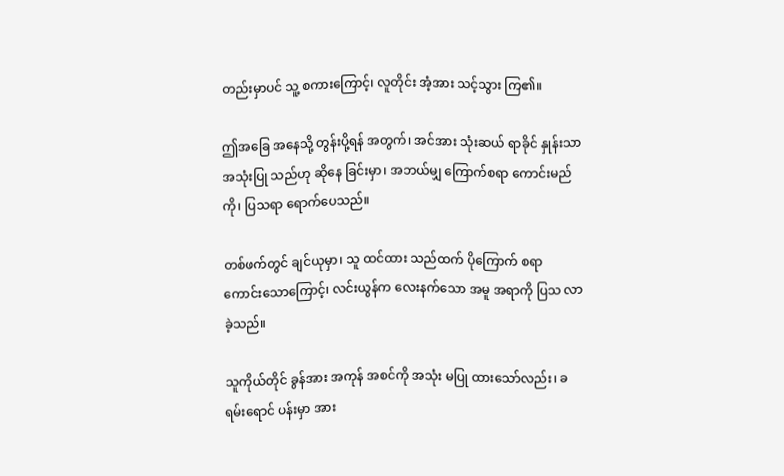တည်းမှာပင် သူ့ စကားကြောင့်၊ လူတိုင်း အံ့အား သင့်သွား ကြ၏။

ဤအခြေ အနေသို့ တွန်းပို့ရန် အတွက်၊ အင်အား သုံးဆယ် ရာခိုင် နှုန်းသာ အသုံးပြု သည်ဟု ဆိုနေ ခြင်းမှာ၊ အဘယ်မျှ ကြောက်စရာ ကောင်းမည်ကို၊ ပြသရာ ရောက်ပေသည်။

တစ်ဖက်တွင် ချင်ယုမှာ၊ သူ ထင်ထား သည်ထက် ပိုကြောက် စရာ ကောင်းသောကြောင့်၊ လင်းယွန်က လေးနက်သော အမူ အရာကို ပြသ လာခဲ့သည်။

သူကိုယ်တိုင် ခွန်အား အကုန် အစင်ကို အသုံး မပြု ထားသော်လည်း၊ ခရမ်းရောင် ပန်းမှာ အား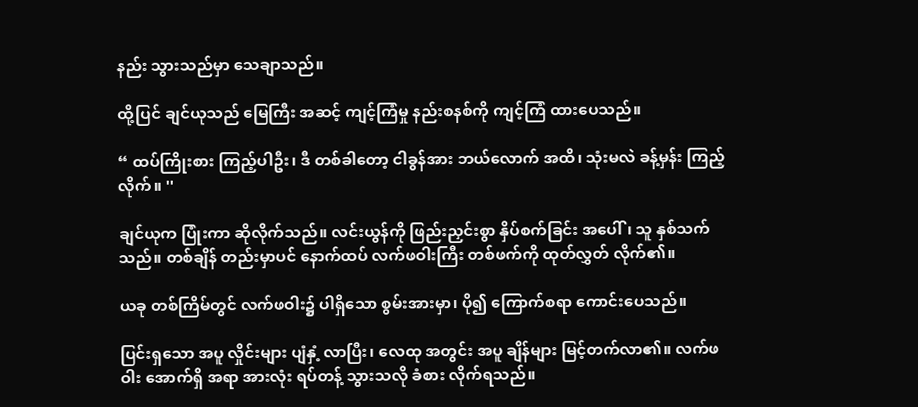နည်း သွားသည်မှာ သေချာသည်။

ထို့ပြင် ချင်ယုသည် မြေကြီး အဆင့် ကျင့်ကြံမှု နည်းစနစ်ကို ကျင့်ကြံ ထားပေသည်။

“ ထပ်ကြိုးစား ကြည့်ပါဦး၊ ဒီ တစ်ခါတော့ ငါခွန်အား ဘယ်လောက် အထိ၊ သုံးမလဲ ခန့်မှန်း ကြည့်လိုက်။ ''

ချင်ယုက ပြုံးကာ ဆိုလိုက်သည်။ လင်းယွန်ကို ဖြည်းညှင်းစွာ နှိပ်စက်ခြင်း အပေါ်၊ သူ နှစ်သက်သည်။ တစ်ချိန် တည်းမှာပင် နောက်ထပ် လက်ဖဝါးကြီး တစ်ဖက်ကို ထုတ်လွှတ် လိုက်၏။

ယခု တစ်ကြိမ်တွင် လက်ဖဝါး၌ ပါရှိသော စွမ်းအားမှာ၊ ပို၍ ကြောက်စရာ ကောင်းပေသည်။

ပြင်းရှသော အပူ လှိုင်းများ ပျံနှံ့ လာပြီး၊ လေထု အတွင်း အပူ ချိန်များ မြင့်တက်လာ၏။ လက်ဖဝါး အောက်ရှိ အရာ အားလုံး ရပ်တန့် သွားသလို ခံစား လိုက်ရသည်။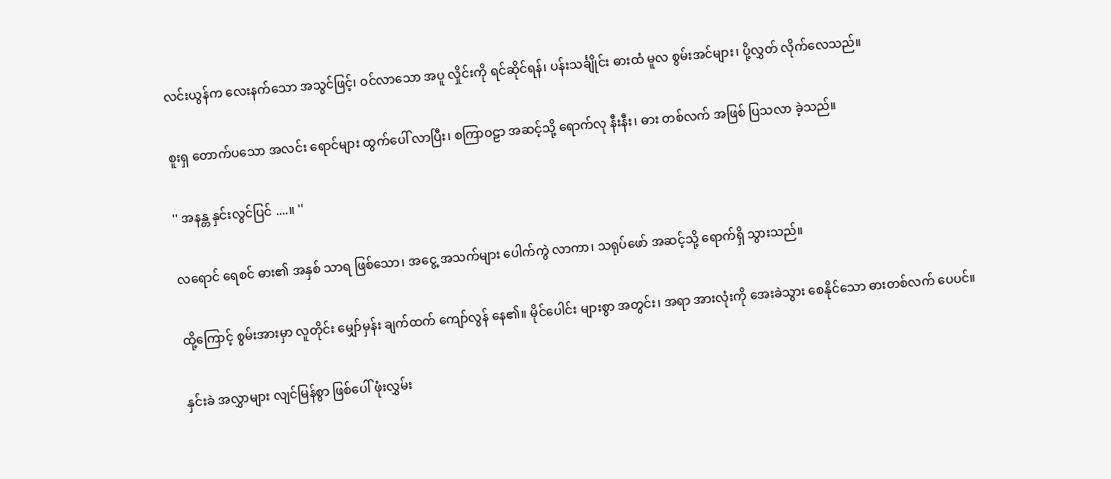လင်းယွန်က လေးနက်သော အသွင်ဖြင့်၊ ဝင်လာသော အပူ လှိုင်းကို ရင်ဆိုင်ရန်၊ ပန်းသင်္ချိုင်း ဓားထံ မူလ စွမ်းအင်များ၊ ပို့လွှတ် လိုက်လေသည်။

စူးရှ တောက်ပသော အလင်း ရောင်များ ထွက်ပေါ် လာပြီး၊ စကြာဝဠာ အဆင့်သို့ ရောက်လု နီးနီး၊ ဓား တစ်လက် အဖြစ် ပြသလာ ခဲ့သည်။

'' အနန္တ နှင်းလွင်ပြင် ....။ ''

လရောင် ရေစင် ဓား၏ အနှစ် သာရ ဖြစ်သော၊ အငွေ့ အသက်များ ပေါက်ကွဲ လာကာ၊ သရုပ်ဖော် အဆင့်သို့ ရောက်ရှိ သွားသည်။

ထို့ကြောင့် စွမ်းအားမှာ လူတိုင်း မျှော်မှန်း ချက်ထက် ကျော်လွန် နေ၏။ မိုင်ပေါင်း များစွာ အတွင်း၊ အရာ အားလုံးကို အေးခဲသွား စေနိုင်သော ဓားတစ်လက် ပေပင်။

နှင်းခဲ အလွှာများ လျင်မြန်စွာ ဖြစ်ပေါ် ဖုံးလွှမ်း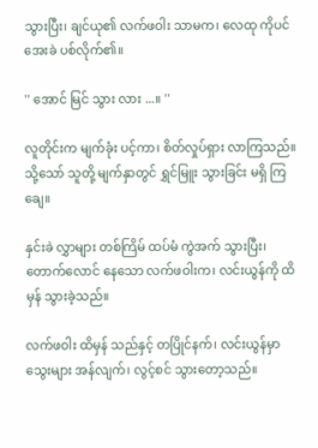သွားပြီး၊ ချင်ယု၏ လက်ဖဝါး သာမက၊ လေထု ကိုပင် အေးခဲ ပစ်လိုက်၏။

'' အောင် မြင် သွား လား ...။ ''

လူတိုင်းက မျက်ခုံး ပင့်ကာ၊ စိတ်လှုပ်ရှား လာကြသည်။ သို့သော် သူတို့ မျက်နှာတွင် ရွှင်မြူး သွားခြင်း မရှိ ကြချေ။

နှင်းခဲ လွှာများ တစ်ကြိမ် ထပ်မံ ကွဲအက် သွားပြီး၊ တောက်လောင် နေသော လက်ဖဝါးက၊ လင်းယွန်ကို ထိမှန် သွားခဲ့သည်။

လက်ဖဝါး ထိမှန် သည်နှင့် တပြိုင်နက်၊ လင်းယွန်မှာ သွေးများ အန်လျက်၊ လွင့်စင် သွားတော့သည်။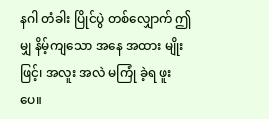နဂါ တံခါး ပြိုင်ပွဲ တစ်လျှောက် ဤမျှ နိမ့်ကျသော အနေ အထား မျိုးဖြင့်၊ အလူး အလဲ မကြုံ ခဲ့ရ ဖူးပေ။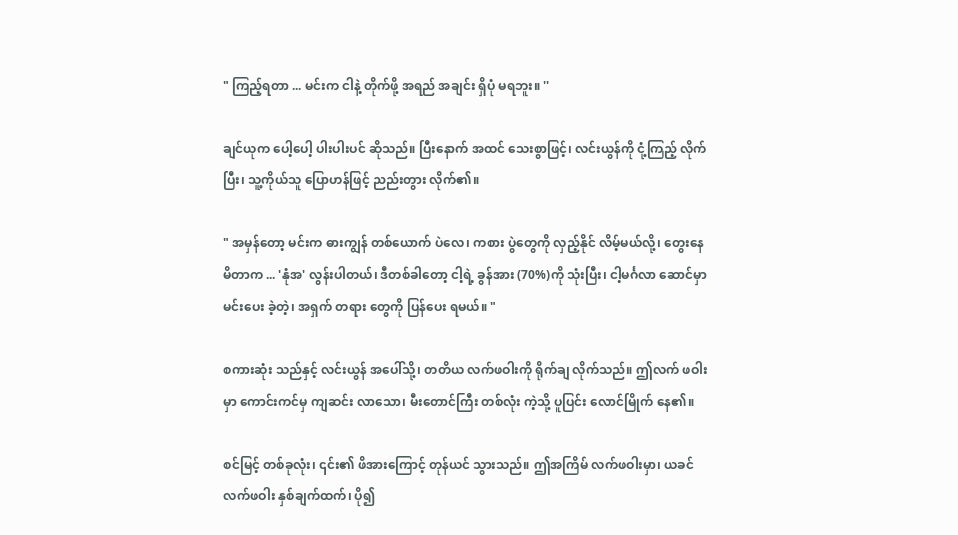" ကြည့်ရတာ ... မင်းက ငါနဲ့ တိုက်ဖို့ အရည် အချင်း ရှိပုံ မရဘူး။ ''

ချင်ယုက ပေါ့ပေါ့ ပါးပါးပင် ဆိုသည်။ ပြီးနောက် အထင် သေးစွာဖြင့်၊ လင်းယွန်ကို ငုံ့ကြည့် လိုက်ပြီး၊ သူ့ကိုယ်သူ ပြောဟန်ဖြင့် ညည်းတွား လိုက်၏။

" အမှန်တော့ မင်းက ဓားကျွန် တစ်ယောက် ပဲလေ၊ ကစား ပွဲတွေကို လှည့်နိုင် လိမ့်မယ်လို့၊ တွေးနေ မိတာက ... 'နုံအ' လွန်းပါတယ်၊ ဒီတစ်ခါတော့ ငါ့ရဲ့ ခွန်အား (70%)ကို သုံးပြီး၊ ငါ့မင်္ဂလာ ဆောင်မှာ မင်းပေး ခဲ့တဲ့၊ အရှက် တရား တွေကို ပြန်ပေး ရမယ်။ "

စကားဆုံး သည်နှင့် လင်းယွန် အပေါ်သို့၊ တတိယ လက်ဖဝါးကို ရိုက်ချ လိုက်သည်။ ဤလက် ဖဝါးမှာ ကောင်းကင်မှ ကျဆင်း လာသော၊ မီးတောင်ကြီး တစ်လုံး ကဲ့သို့ ပူပြင်း လောင်မြိုက် နေ၏။

စင်မြင့် တစ်ခုလုံး၊ ၎င်း၏ ဖိအားကြောင့် တုန်ယင် သွားသည်။ ဤအကြိမ် လက်ဖဝါးမှာ၊ ယခင် လက်ဖဝါး နှစ်ချက်ထက်၊ ပို၍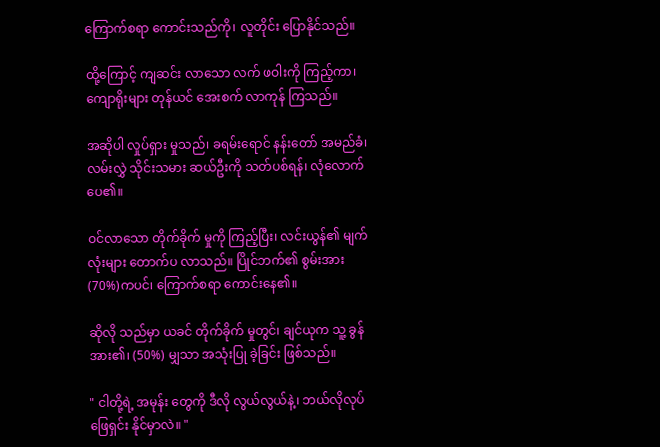ကြောက်စရာ ကောင်းသည်ကို၊ လူတိုင်း ပြောနိုင်သည်။

ထို့ကြောင့် ကျဆင်း လာသော လက် ဖဝါးကို ကြည့်ကာ၊ ကျောရိုးများ တုန်ယင် အေးစက် လာကုန် ကြသည်။

အဆိုပါ လှုပ်ရှား မှုသည်၊ ခရမ်းရောင် နန်းတော် အမည်ခံ၊ လမ်းလွှဲ သိုင်းသမား ဆယ်ဦးကို သတ်ပစ်ရန်၊ လုံလောက် ပေ၏။

ဝင်လာသော တိုက်ခိုက် မှုကို ကြည့်ပြီး၊ လင်းယွန်၏ မျက်လုံးများ တောက်ပ လာသည်။ ပြိုင်ဘက်၏ စွမ်းအား (70%)ကပင်၊ ကြောက်စရာ ကောင်းနေ၏။

ဆိုလို သည်မှာ ယခင် တိုက်ခိုက် မှုတွင်၊ ချင်ယုက သူ့ ခွန်အား၏၊ (50%) မျှသာ အသုံးပြု ခဲ့ခြင်း ဖြစ်သည်။

" ငါတို့ရဲ့ အမုန်း တွေကို ဒီလို လွယ်လွယ်နဲ့၊ ဘယ်လိုလုပ် ဖြေရှင်း နိုင်မှာလဲ။ "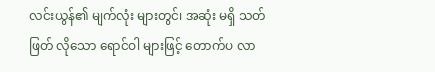လင်းယွန်၏ မျက်လုံး များတွင်၊ အဆုံး မရှိ သတ်ဖြတ် လိုသော ရောင်ဝါ များဖြင့် တောက်ပ လာ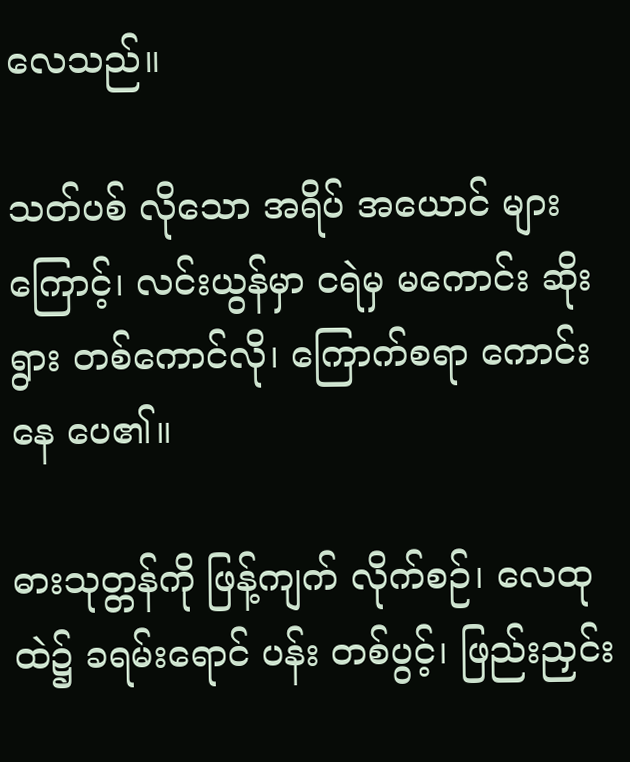လေသည်။

သတ်ပစ် လိုသော အရိပ် အယောင် များကြောင့်၊ လင်းယွန်မှာ ငရဲမှ မကောင်း ဆိုးရွား တစ်ကောင်လို၊ ကြောက်စရာ ကောင်းနေ ပေ၏။

ဓားသုတ္တန်ကို ဖြန့်ကျက် လိုက်စဉ်၊ လေထု ထဲ၌ ခရမ်းရောင် ပန်း တစ်ပွင့်၊ ဖြည်းညှင်း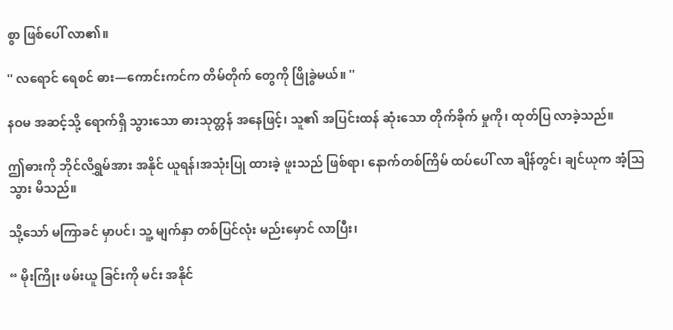စွာ ဖြစ်ပေါ် လာ၏။

'' လရောင် ရေစင် ဓား—ကောင်းကင်က တိမ်တိုက် တွေကို ဖြိုခွဲမယ်။ ''

နဝမ အဆင့်သို့ ရောက်ရှိ သွားသော ဓားသုတ္တန် အနေဖြင့်၊ သူ၏ အပြင်းထန် ဆုံးသော တိုက်ခိုက် မှုကို၊ ထုတ်ပြ လာခဲ့သည်။

ဤဓားကို ဘိုင်လိရွှမ်အား အနိုင် ယူရန်၊အသုံးပြု ထားခဲ့ ဖူးသည် ဖြစ်ရာ၊ နောက်တစ်ကြိမ် ထပ်ပေါ် လာ ချိန်တွင်၊ ချင်ယုက အံ့သြသွား မိသည်။

သို့သော် မကြာခင် မှာပင်၊ သူ့ မျက်နှာ တစ်ပြင်လုံး မည်းမှောင် လာပြီး၊

“ မိုးကြိုး ဖမ်းယူ ခြင်းကို မင်း အနိုင်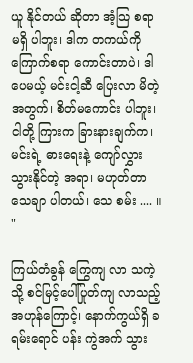ယူ နိုင်တယ် ဆိုတာ အံ့သြ စရာ မရှိ ပါဘူး၊ ဒါက တကယ်ကို ကြောက်စရာ ကောင်းတာပဲ၊ ဒါပေမယ့် မင်းငါ့ဆီ ပြေးလာ မိတဲ့ အတွက်၊ စိတ်မကောင်း ပါဘူး၊ ငါတို့ ကြားက ခြားနားချက်က၊ မင်းရဲ့ ဓားရေးနဲ့ ကျော်လွှား သွားနိုင်တဲ့ အရာ၊ မဟုတ်တာ သေချာ ပါတယ်၊ သေ စမ်း .... ။ "

ကြယ်တံခွန် ကြွေကျ လာ သကဲ့သို့ စင်မြင့်ပေါ်ပြုတ်ကျ လာသည့် အဟုန်ကြောင့်၊ နောက်ကွယ်ရှိ ခရမ်းရောင် ပန်း ကွဲအက် သွား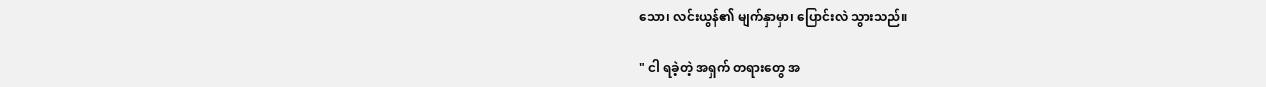သော၊ လင်းယွန်၏ မျက်နှာမှာ၊ ပြောင်းလဲ သွားသည်။

" ငါ ရခဲ့တဲ့ အရှက် တရားတွေ အ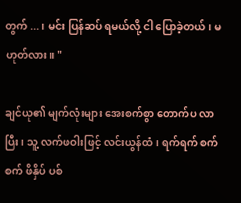တွက် ...၊ မင်း ပြန်ဆပ် ရမယ်လို့ ငါ ပြောခဲ့တယ်၊ မဟုတ်လား။ "

ချင်ယု၏ မျက်လုံးများ အေးစက်စွာ တောက်ပ လာပြီး၊ သူ့ လက်ဖဝါးဖြင့် လင်းယွန်ထံ၊ ရက်ရက် စက်စက် ဖိနှိပ် ပစ်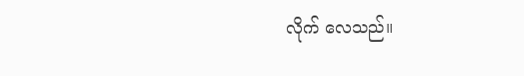လိုက် လေသည်။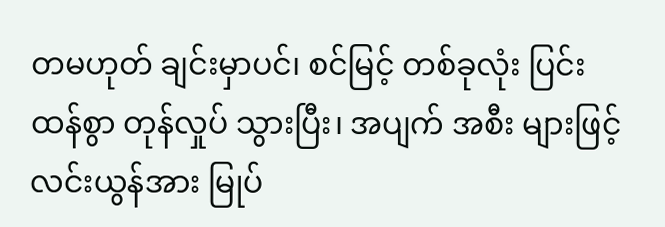တမဟုတ် ချင်းမှာပင်၊ စင်မြင့် တစ်ခုလုံး ပြင်းထန်စွာ တုန်လှုပ် သွားပြီး၊ အပျက် အစီး များဖြင့် လင်းယွန်အား မြုပ်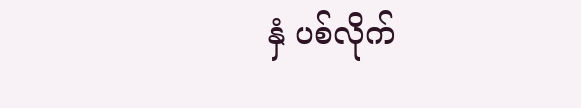နှံ ပစ်လိုက်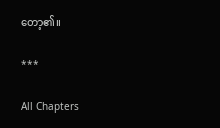တော့၏။

***

All Chapters